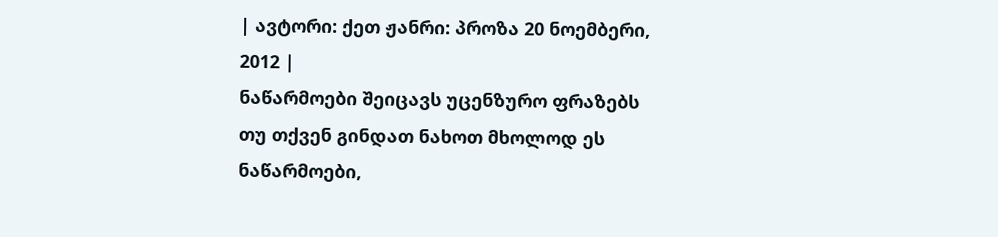| ავტორი: ქეთ ჟანრი: პროზა 20 ნოემბერი, 2012 |
ნაწარმოები შეიცავს უცენზურო ფრაზებს
თუ თქვენ გინდათ ნახოთ მხოლოდ ეს ნაწარმოები,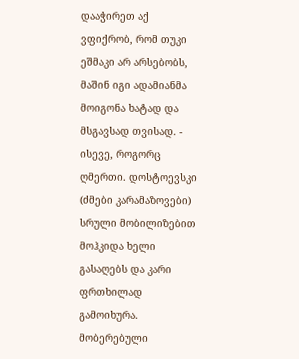დააჭირეთ აქ
ვფიქრობ, რომ თუკი ეშმაკი არ არსებობს, მაშინ იგი ადამიანმა მოიგონა ხატად და მსგავსად თვისად. - ისევე, როგორც ღმერთი. დოსტოევსკი (ძმები კარამაზოვები)
სრული მობილიზებით მოჰკიდა ხელი გასაღებს და კარი ფრთხილად გამოიხურა. მობერებული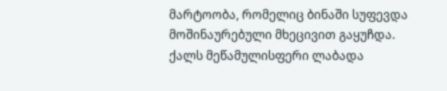მარტოობა, რომელიც ბინაში სუფევდა მოშინაურებული მხეცივით გაყუჩდა. ქალს მეწამულისფერი ლაბადა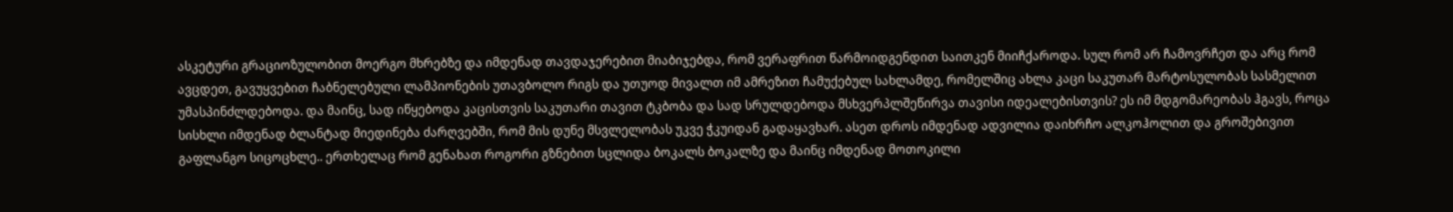ასკეტური გრაციოზულობით მოერგო მხრებზე და იმდენად თავდაჯერებით მიაბიჯებდა, რომ ვერაფრით წარმოიდგენდით საითკენ მიიჩქაროდა. სულ რომ არ ჩამოვრჩეთ და არც რომ ავცდეთ, გავუყვებით ჩაბნელებული ლამპიონების უთავბოლო რიგს და უთუოდ მივალთ იმ ამრეზით ჩამუქებულ სახლამდე, რომელშიც ახლა კაცი საკუთარ მარტოსულობას სასმელით უმასპინძლდებოდა. და მაინც, სად იწყებოდა კაცისთვის საკუთარი თავით ტკბობა და სად სრულდებოდა მსხვერპლშეწირვა თავისი იდეალებისთვის? ეს იმ მდგომარეობას ჰგავს, როცა სისხლი იმდენად ბლანტად მიედინება ძარღვებში, რომ მის დუნე მსვლელობას უკვე ჭკუიდან გადაყავხარ. ასეთ დროს იმდენად ადვილია დაიხრჩო ალკოჰოლით და გროშებივით გაფლანგო სიცოცხლე.. ერთხელაც რომ გენახათ როგორი გზნებით სცლიდა ბოკალს ბოკალზე და მაინც იმდენად მოთოკილი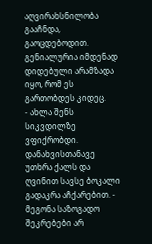აღვირახსნილობა გააჩნდა, გაოცდებოდით. გენიალურია იმდენად დიდებული არამზადა იყო, რომ ეს გართობდეს კიდეც.
- ახლა შენს სიკვდილზე ვფიქრობდი. დანახვისთანავე უთხრა ქალს და ღვინით სავსე ბოკალი გადაკრა აჩქარებით. - მეგონა საზოგადო შეკრებები არ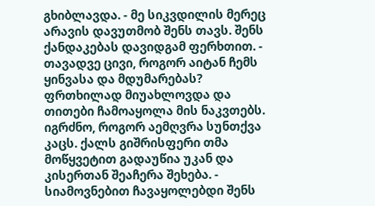გხიბლავდა. - მე სიკვდილის მერეც არავის დავუთმობ შენს თავს. შენს ქანდაკებას დავიდგამ ფერხთით. - თავადვე ცივი, როგორ აიტან ჩემს ყინვასა და მდუმარებას? ფრთხილად მიუახლოვდა და თითები ჩამოაყოლა მის ნაკვთებს. იგრძნო, როგორ აემღვრა სუნთქვა კაცს. ქალს გიშრისფერი თმა მოწყვეტით გადაუწია უკან და კისერთან შეაჩერა შეხება. - სიამოვნებით ჩავაყოლებდი შენს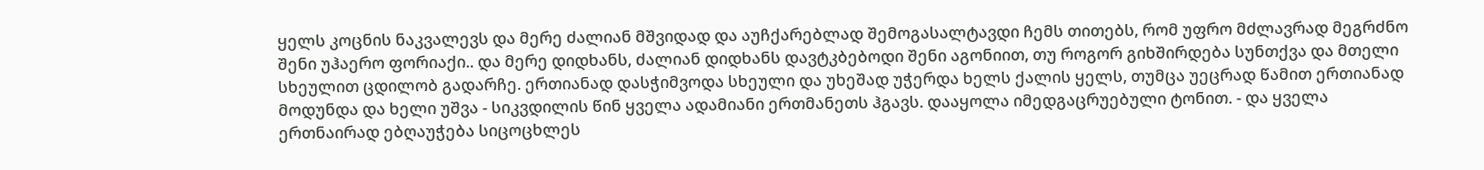ყელს კოცნის ნაკვალევს და მერე ძალიან მშვიდად და აუჩქარებლად შემოგასალტავდი ჩემს თითებს, რომ უფრო მძლავრად მეგრძნო შენი უჰაერო ფორიაქი.. და მერე დიდხანს, ძალიან დიდხანს დავტკბებოდი შენი აგონიით, თუ როგორ გიხშირდება სუნთქვა და მთელი სხეულით ცდილობ გადარჩე. ერთიანად დასჭიმვოდა სხეული და უხეშად უჭერდა ხელს ქალის ყელს, თუმცა უეცრად წამით ერთიანად მოდუნდა და ხელი უშვა - სიკვდილის წინ ყველა ადამიანი ერთმანეთს ჰგავს. დააყოლა იმედგაცრუებული ტონით. - და ყველა ერთნაირად ებღაუჭება სიცოცხლეს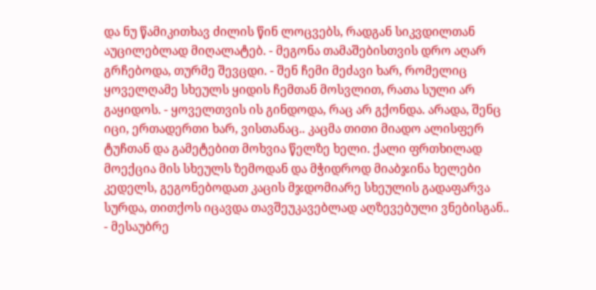და ნუ წამიკითხავ ძილის წინ ლოცვებს, რადგან სიკვდილთან აუცილებლად მიღალატებ. - მეგონა თამაშებისთვის დრო აღარ გრჩებოდა, თურმე შევცდი. - შენ ჩემი მეძავი ხარ, რომელიც ყოველღამე სხეულს ყიდის ჩემთან მოსვლით, რათა სული არ გაყიდოს. - ყოველთვის ის გინდოდა, რაც არ გქონდა. არადა, შენც იცი, ერთადერთი ხარ, ვისთანაც.. კაცმა თითი მიადო ალისფერ ტუჩთან და გამეტებით მოხვია წელზე ხელი. ქალი ფრთხილად მოექცია მის სხეულს ზემოდან და მჭიდროდ მიაბჯინა ხელები კედელს, გეგონებოდათ კაცის მჯდომიარე სხეულის გადაფარვა სურდა, თითქოს იცავდა თავშეუკავებლად აღზევებული ვნებისგან..
- მესაუბრე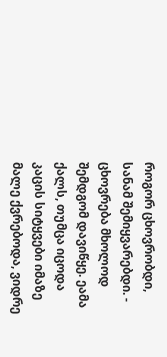როგორ ცხოვრობდი, სანამ შემიყვარებდი. - ცხოვრება მხოლოდ შემდგომ დავიწყე. ეამა ქალს, თუმცა იცოდა კაცის სიტყვები იმაზე მალე ქვრებოდა, ვიდრე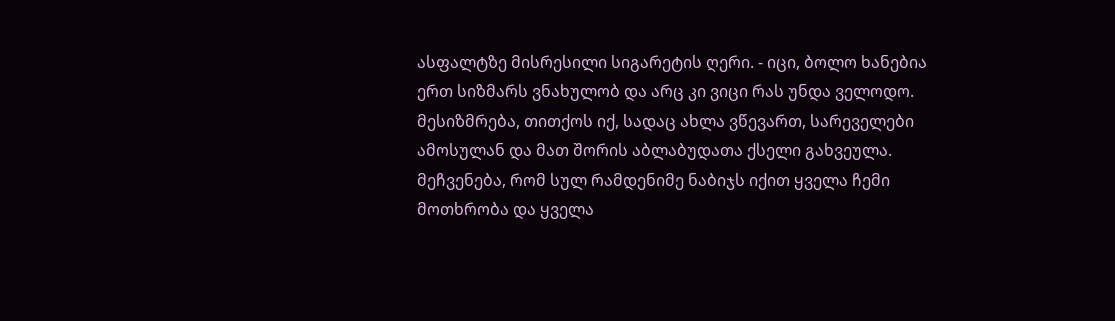ასფალტზე მისრესილი სიგარეტის ღერი. - იცი, ბოლო ხანებია ერთ სიზმარს ვნახულობ და არც კი ვიცი რას უნდა ველოდო. მესიზმრება, თითქოს იქ, სადაც ახლა ვწევართ, სარეველები ამოსულან და მათ შორის აბლაბუდათა ქსელი გახვეულა. მეჩვენება, რომ სულ რამდენიმე ნაბიჯს იქით ყველა ჩემი მოთხრობა და ყველა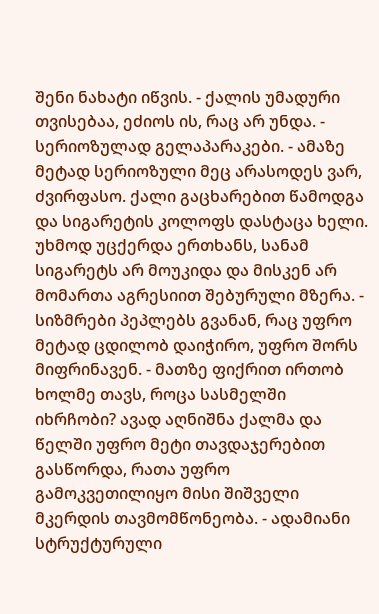შენი ნახატი იწვის. - ქალის უმადური თვისებაა, ეძიოს ის, რაც არ უნდა. - სერიოზულად გელაპარაკები. - ამაზე მეტად სერიოზული მეც არასოდეს ვარ, ძვირფასო. ქალი გაცხარებით წამოდგა და სიგარეტის კოლოფს დასტაცა ხელი. უხმოდ უცქერდა ერთხანს, სანამ სიგარეტს არ მოუკიდა და მისკენ არ მომართა აგრესიით შებურული მზერა. - სიზმრები პეპლებს გვანან, რაც უფრო მეტად ცდილობ დაიჭირო, უფრო შორს მიფრინავენ. - მათზე ფიქრით ირთობ ხოლმე თავს, როცა სასმელში იხრჩობი? ავად აღნიშნა ქალმა და წელში უფრო მეტი თავდაჯერებით გასწორდა, რათა უფრო გამოკვეთილიყო მისი შიშველი მკერდის თავმომწონეობა. - ადამიანი სტრუქტურული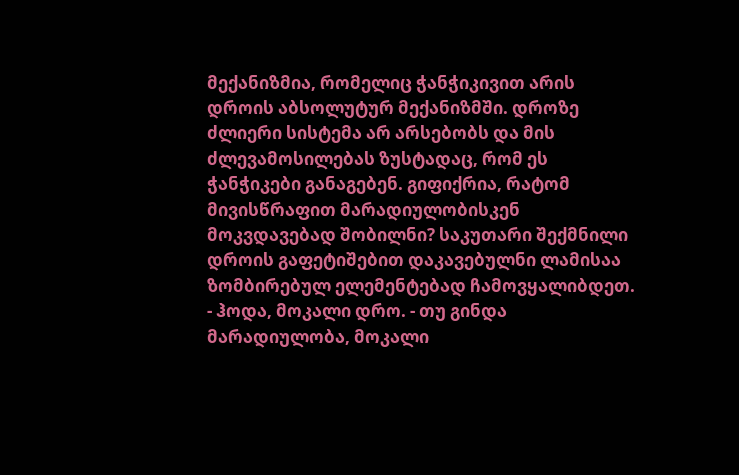მექანიზმია, რომელიც ჭანჭიკივით არის დროის აბსოლუტურ მექანიზმში. დროზე ძლიერი სისტემა არ არსებობს და მის ძლევამოსილებას ზუსტადაც, რომ ეს ჭანჭიკები განაგებენ. გიფიქრია, რატომ მივისწრაფით მარადიულობისკენ მოკვდავებად შობილნი? საკუთარი შექმნილი დროის გაფეტიშებით დაკავებულნი ლამისაა ზომბირებულ ელემენტებად ჩამოვყალიბდეთ. - ჰოდა, მოკალი დრო. - თუ გინდა მარადიულობა, მოკალი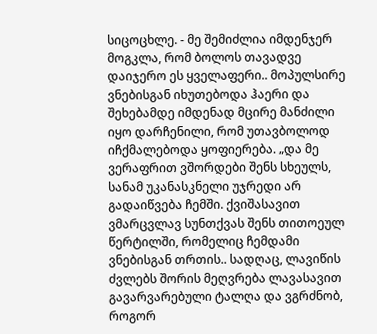სიცოცხლე. - მე შემიძლია იმდენჯერ მოგკლა, რომ ბოლოს თავადვე დაიჯერო ეს ყველაფერი.. მოპულსირე ვნებისგან იხუთებოდა ჰაერი და შეხებამდე იმდენად მცირე მანძილი იყო დარჩენილი, რომ უთავბოლოდ იჩქმალებოდა ყოფიერება. „და მე ვერაფრით ვშორდები შენს სხეულს, სანამ უკანასკნელი უჯრედი არ გადაიწვება ჩემში. ქვიშასავით ვმარცვლავ სუნთქვას შენს თითოეულ წერტილში, რომელიც ჩემდამი ვნებისგან თრთის.. სადღაც, ლავიწის ძვლებს შორის მეღვრება ლავასავით გავარვარებული ტალღა და ვგრძნობ, როგორ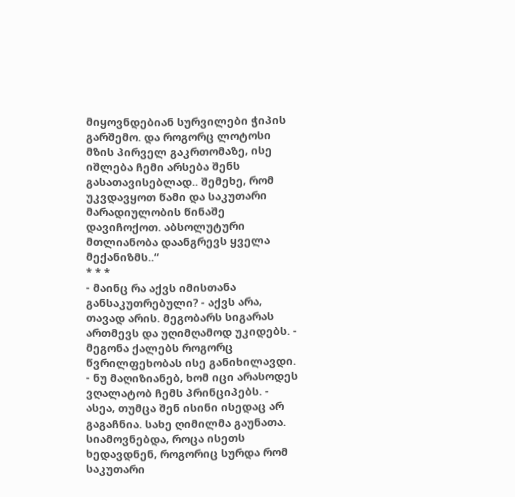მიყოვნდებიან სურვილები ჭიპის გარშემო. და როგორც ლოტოსი მზის პირველ გაკრთომაზე, ისე იშლება ჩემი არსება შენს გასათავისებლად.. შემეხე, რომ უკვდავყოთ წამი და საკუთარი მარადიულობის წინაშე დავიჩოქოთ. აბსოლუტური მთლიანობა დაანგრევს ყველა მექანიზმს..“
* * *
- მაინც რა აქვს იმისთანა განსაკუთრებული? - აქვს არა, თავად არის. მეგობარს სიგარას ართმევს და უღიმღამოდ უკიდებს. - მეგონა ქალებს როგორც წვრილფეხობას ისე განიხილავდი. - ნუ მაღიზიანებ, ხომ იცი არასოდეს ვღალატობ ჩემს პრინციპებს. - ასეა, თუმცა შენ ისინი ისედაც არ გაგაჩნია. სახე ღიმილმა გაუნათა. სიამოვნებდა, როცა ისეთს ხედავდნენ, როგორიც სურდა რომ საკუთარი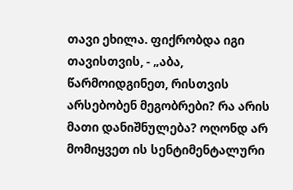თავი ეხილა. ფიქრობდა იგი თავისთვის, - „აბა, წარმოიდგინეთ, რისთვის არსებობენ მეგობრები? რა არის მათი დანიშნულება? ოღონდ არ მომიყვეთ ის სენტიმენტალური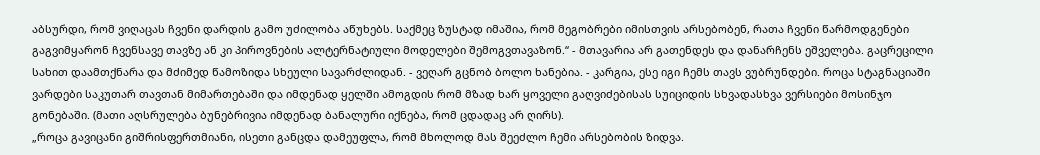აბსურდი, რომ ვიღაცას ჩვენი დარდის გამო უძილობა აწუხებს. საქმეც ზუსტად იმაშია, რომ მეგობრები იმისთვის არსებობენ, რათა ჩვენი წარმოდგენები გაგვიმყარონ ჩვენსავე თავზე ან კი პიროვნების ალტერნატიული მოდელები შემოგვთავაზონ.“ - მთავარია არ გათენდეს და დანარჩენს ეშველება. გაცრეცილი სახით დაამთქნარა და მძიმედ წამოზიდა სხეული სავარძლიდან. - ვეღარ გცნობ ბოლო ხანებია. - კარგია, ესე იგი ჩემს თავს ვუბრუნდები. როცა სტაგნაციაში ვარდები საკუთარ თავთან მიმართებაში და იმდენად ყელში ამოგდის რომ მზად ხარ ყოველი გაღვიძებისას სუიციდის სხვადასხვა ვერსიები მოსინჯო გონებაში. (მათი აღსრულება ბუნებრივია იმდენად ბანალური იქნება, რომ ცდადაც არ ღირს).
„როცა გავიცანი გიშრისფერთმიანი, ისეთი განცდა დამეუფლა, რომ მხოლოდ მას შეეძლო ჩემი არსებობის ზიდვა.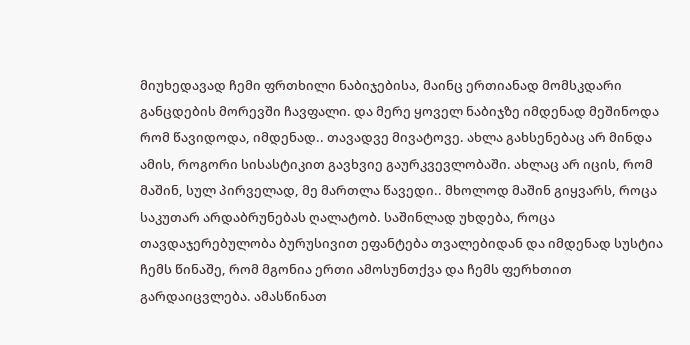მიუხედავად ჩემი ფრთხილი ნაბიჯებისა, მაინც ერთიანად მომსკდარი განცდების მორევში ჩავფალი. და მერე ყოველ ნაბიჯზე იმდენად მეშინოდა რომ წავიდოდა, იმდენად.. თავადვე მივატოვე. ახლა გახსენებაც არ მინდა ამის, როგორი სისასტიკით გავხვიე გაურკვევლობაში. ახლაც არ იცის, რომ მაშინ, სულ პირველად, მე მართლა წავედი.. მხოლოდ მაშინ გიყვარს, როცა საკუთარ არდაბრუნებას ღალატობ. საშინლად უხდება, როცა თავდაჯერებულობა ბურუსივით ეფანტება თვალებიდან და იმდენად სუსტია ჩემს წინაშე, რომ მგონია ერთი ამოსუნთქვა და ჩემს ფერხთით გარდაიცვლება. ამასწინათ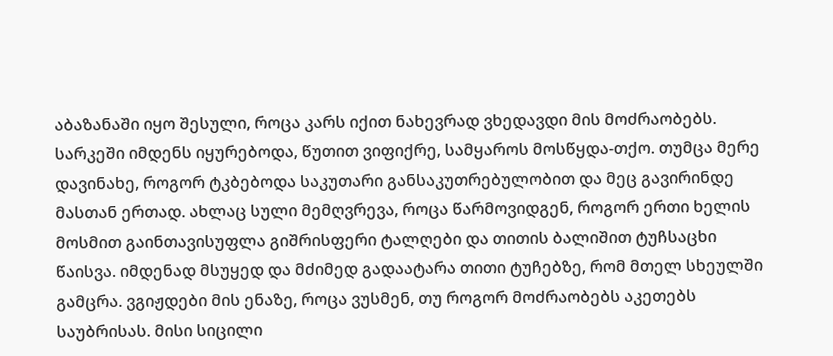აბაზანაში იყო შესული, როცა კარს იქით ნახევრად ვხედავდი მის მოძრაობებს. სარკეში იმდენს იყურებოდა, წუთით ვიფიქრე, სამყაროს მოსწყდა-თქო. თუმცა მერე დავინახე, როგორ ტკბებოდა საკუთარი განსაკუთრებულობით და მეც გავირინდე მასთან ერთად. ახლაც სული მემღვრევა, როცა წარმოვიდგენ, როგორ ერთი ხელის მოსმით გაინთავისუფლა გიშრისფერი ტალღები და თითის ბალიშით ტუჩსაცხი წაისვა. იმდენად მსუყედ და მძიმედ გადაატარა თითი ტუჩებზე, რომ მთელ სხეულში გამცრა. ვგიჟდები მის ენაზე, როცა ვუსმენ, თუ როგორ მოძრაობებს აკეთებს საუბრისას. მისი სიცილი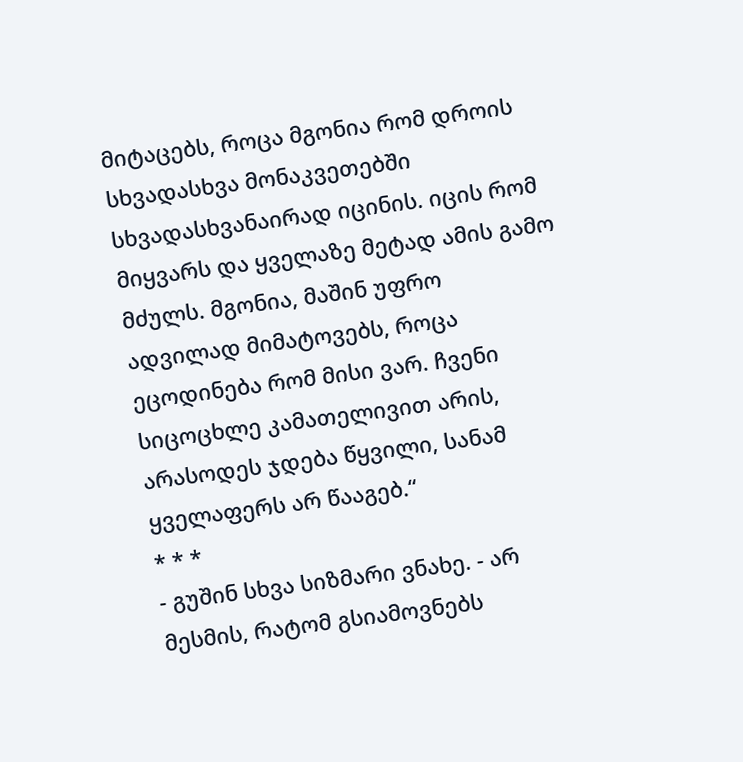მიტაცებს, როცა მგონია რომ დროის სხვადასხვა მონაკვეთებში სხვადასხვანაირად იცინის. იცის რომ მიყვარს და ყველაზე მეტად ამის გამო მძულს. მგონია, მაშინ უფრო ადვილად მიმატოვებს, როცა ეცოდინება რომ მისი ვარ. ჩვენი სიცოცხლე კამათელივით არის, არასოდეს ჯდება წყვილი, სანამ ყველაფერს არ წააგებ.“
* * *
- გუშინ სხვა სიზმარი ვნახე. - არ მესმის, რატომ გსიამოვნებს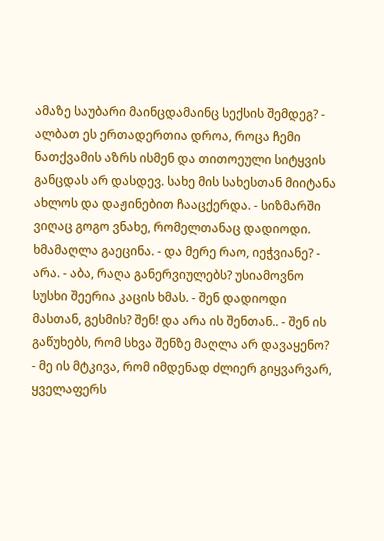ამაზე საუბარი მაინცდამაინც სექსის შემდეგ? - ალბათ ეს ერთადერთია დროა, როცა ჩემი ნათქვამის აზრს ისმენ და თითოეული სიტყვის განცდას არ დასდევ. სახე მის სახესთან მიიტანა ახლოს და დაჟინებით ჩააცქერდა. - სიზმარში ვიღაც გოგო ვნახე, რომელთანაც დადიოდი. ხმამაღლა გაეცინა. - და მერე რაო, იეჭვიანე? - არა. - აბა, რაღა განერვიულებს? უსიამოვნო სუსხი შეერია კაცის ხმას. - შენ დადიოდი მასთან, გესმის? შენ! და არა ის შენთან.. - შენ ის გაწუხებს, რომ სხვა შენზე მაღლა არ დავაყენო? - მე ის მტკივა, რომ იმდენად ძლიერ გიყვარვარ, ყველაფერს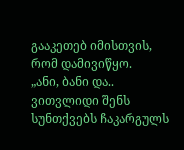გააკეთებ იმისთვის, რომ დამივიწყო.
„ანი, ბანი და.. ვითვლიდი შენს სუნთქვებს ჩაკარგულს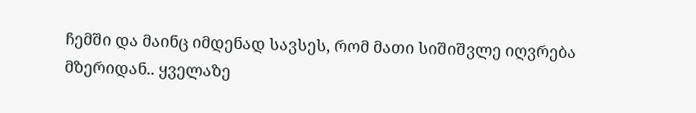ჩემში და მაინც იმდენად სავსეს, რომ მათი სიშიშვლე იღვრება მზერიდან.. ყველაზე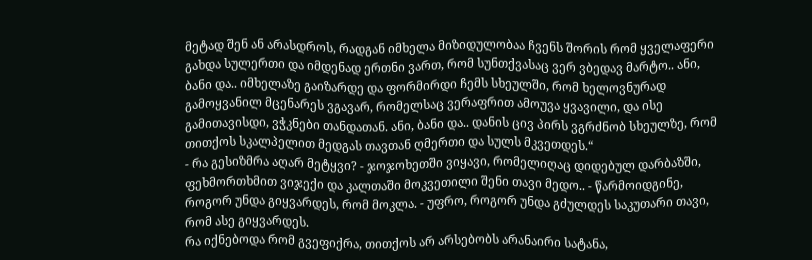მეტად შენ ან არასდროს, რადგან იმხელა მიზიდულობაა ჩვენს შორის რომ ყველაფერი გახდა სულერთი და იმდენად ერთნი ვართ, რომ სუნთქვასაც ვერ ვბედავ მარტო.. ანი, ბანი და.. იმხელაზე გაიზარდე და ფორმირდი ჩემს სხეულში, რომ ხელოვნურად გამოყვანილ მცენარეს ვგავარ, რომელსაც ვერაფრით ამოუვა ყვავილი, და ისე გამითავისდი, ვჭკნები თანდათან. ანი, ბანი და.. დანის ცივ პირს ვგრძნობ სხეულზე, რომ თითქოს სკალპელით მედგას თავთან ღმერთი და სულს მკვეთდეს.“
- რა გესიზმრა აღარ მეტყვი? - ჯოჯოხეთში ვიყავი, რომელიღაც დიდებულ დარბაზში, ფეხმორთხმით ვიჯექი და კალთაში მოკვეთილი შენი თავი მედო.. - წარმოიდგინე, როგორ უნდა გიყვარდეს, რომ მოკლა. - უფრო, როგორ უნდა გძულდეს საკუთარი თავი, რომ ასე გიყვარდეს.
რა იქნებოდა რომ გვეფიქრა, თითქოს არ არსებობს არანაირი სატანა,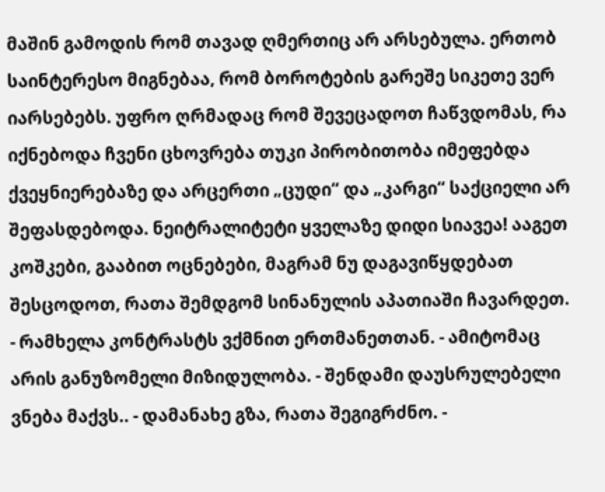მაშინ გამოდის რომ თავად ღმერთიც არ არსებულა. ერთობ საინტერესო მიგნებაა, რომ ბოროტების გარეშე სიკეთე ვერ იარსებებს. უფრო ღრმადაც რომ შევეცადოთ ჩაწვდომას, რა იქნებოდა ჩვენი ცხოვრება თუკი პირობითობა იმეფებდა ქვეყნიერებაზე და არცერთი „ცუდი“ და „კარგი“ საქციელი არ შეფასდებოდა. ნეიტრალიტეტი ყველაზე დიდი სიავეა! ააგეთ კოშკები, გააბით ოცნებები, მაგრამ ნუ დაგავიწყდებათ შესცოდოთ, რათა შემდგომ სინანულის აპათიაში ჩავარდეთ.
- რამხელა კონტრასტს ვქმნით ერთმანეთთან. - ამიტომაც არის განუზომელი მიზიდულობა. - შენდამი დაუსრულებელი ვნება მაქვს.. - დამანახე გზა, რათა შეგიგრძნო. -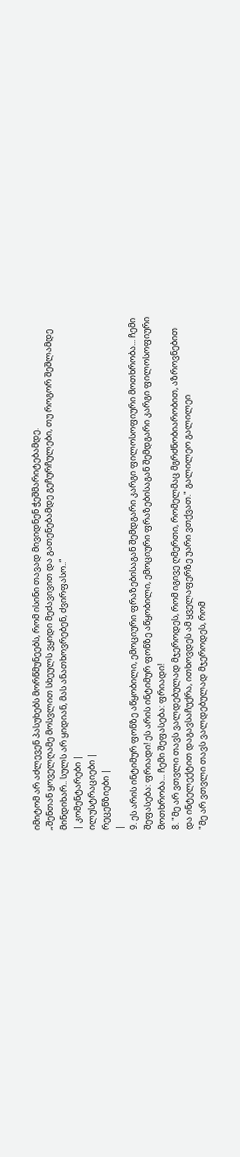იმიტომ არ აძლევენ პასუხებს მორწმუნეებს, რომ ისინი თავად მივიდნენ ჭეშმარიტებამდე.
„შენთან ყოველღამე მოსვლით სხეულს ვყიდი მეძავივით და გათენებამდე გეჩურჩულები, თუ როგორ შეშლამდე მინდიხარ.. სულს არ ყიდიან, მას ანათხოვრებენ, ძვირფასო..“
| კომენტარები |
ილუსტრაციები |
რეცენზიები |
|
9. ეს არის ინტიმურ ფონზე აწყობილი, ემოციური ფრაზებისაგან შემდგარი კარგი ფილოსოფიური მოთხრობა... ჩემი შეფასება: ფრიადი! ეს არის ინტიმურ ფონზე აწყობილი, ემოციური ფრაზებისაგან შემდგარი კარგი ფილოსოფიური მოთხრობა... ჩემი შეფასება: ფრიადი!
8. "მე არ ვთვლი თავს ვალდებულად მჯეროდეს, რომ იგივე ღმერთი, რომელმაც მგრძნობიარობით, აზროვნებით და ინტელექტით დაგავსაჩუქრა, ითხოვდეს ამ ყველაფერზე უარი ვთქვათ." გალილეო გალილეი
"მე არ ვთვლი თავს ვალდებულად მჯეროდეს, რომ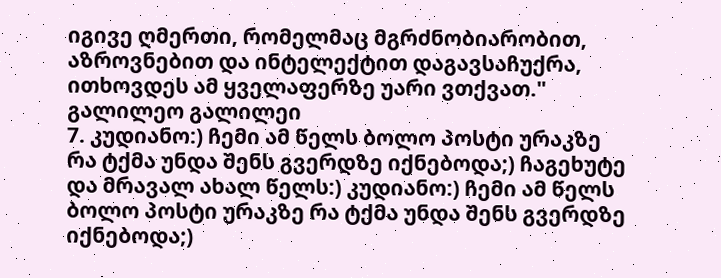იგივე ღმერთი, რომელმაც მგრძნობიარობით, აზროვნებით და ინტელექტით დაგავსაჩუქრა, ითხოვდეს ამ ყველაფერზე უარი ვთქვათ." გალილეო გალილეი
7. კუდიანო:) ჩემი ამ წელს ბოლო პოსტი ურაკზე რა ტქმა უნდა შენს გვერდზე იქნებოდა;) ჩაგეხუტე და მრავალ ახალ წელს:) კუდიანო:) ჩემი ამ წელს ბოლო პოსტი ურაკზე რა ტქმა უნდა შენს გვერდზე იქნებოდა;)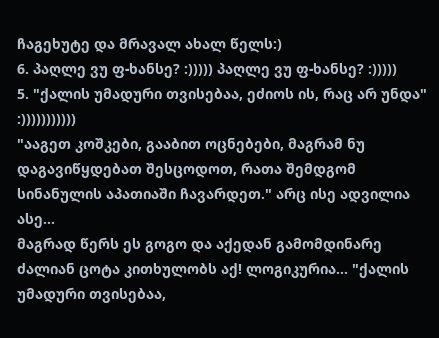ჩაგეხუტე და მრავალ ახალ წელს:)
6. პაღლე ვუ ფ-ხანსე? :))))) პაღლე ვუ ფ-ხანსე? :)))))
5. "ქალის უმადური თვისებაა, ეძიოს ის, რაც არ უნდა" :)))))))))))
"ააგეთ კოშკები, გააბით ოცნებები, მაგრამ ნუ დაგავიწყდებათ შესცოდოთ, რათა შემდგომ სინანულის აპათიაში ჩავარდეთ." არც ისე ადვილია ასე...
მაგრად წერს ეს გოგო და აქედან გამომდინარე ძალიან ცოტა კითხულობს აქ! ლოგიკურია... "ქალის უმადური თვისებაა,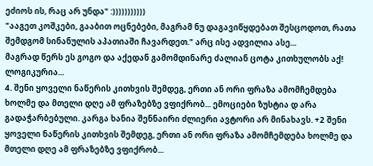ეძიოს ის, რაც არ უნდა" :)))))))))))
"ააგეთ კოშკები, გააბით ოცნებები, მაგრამ ნუ დაგავიწყდებათ შესცოდოთ, რათა შემდგომ სინანულის აპათიაში ჩავარდეთ." არც ისე ადვილია ასე...
მაგრად წერს ეს გოგო და აქედან გამომდინარე ძალიან ცოტა კითხულობს აქ! ლოგიკურია...
4. შენი ყოველი ნაწერის კითხვის შემდეგ, ერთი ან ორი ფრაზა ამომჩემდება ხოლმე და მთელი დღე ამ ფრაზებზე ვფიქრობ... ემოციები ზუსტია დ არა გადაჭარბებული. კარგა ხანია შენნაირი ძლიერი ავტორი არ მინახავს. +2 შენი ყოველი ნაწერის კითხვის შემდეგ, ერთი ან ორი ფრაზა ამომჩემდება ხოლმე და მთელი დღე ამ ფრაზებზე ვფიქრობ...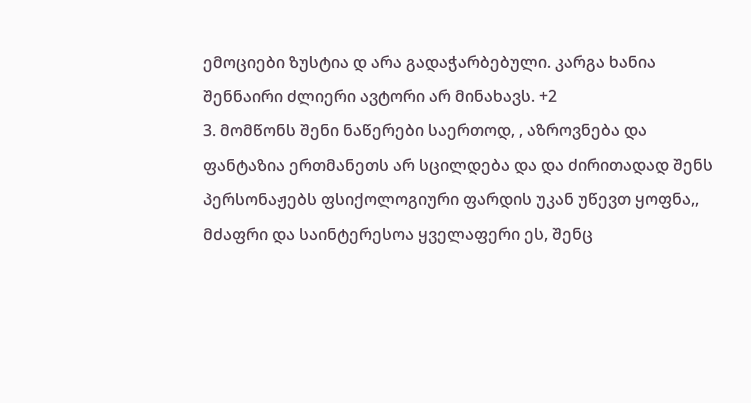ემოციები ზუსტია დ არა გადაჭარბებული. კარგა ხანია შენნაირი ძლიერი ავტორი არ მინახავს. +2
3. მომწონს შენი ნაწერები საერთოდ, , აზროვნება და ფანტაზია ერთმანეთს არ სცილდება და და ძირითადად შენს პერსონაჟებს ფსიქოლოგიური ფარდის უკან უწევთ ყოფნა,, მძაფრი და საინტერესოა ყველაფერი ეს, შენც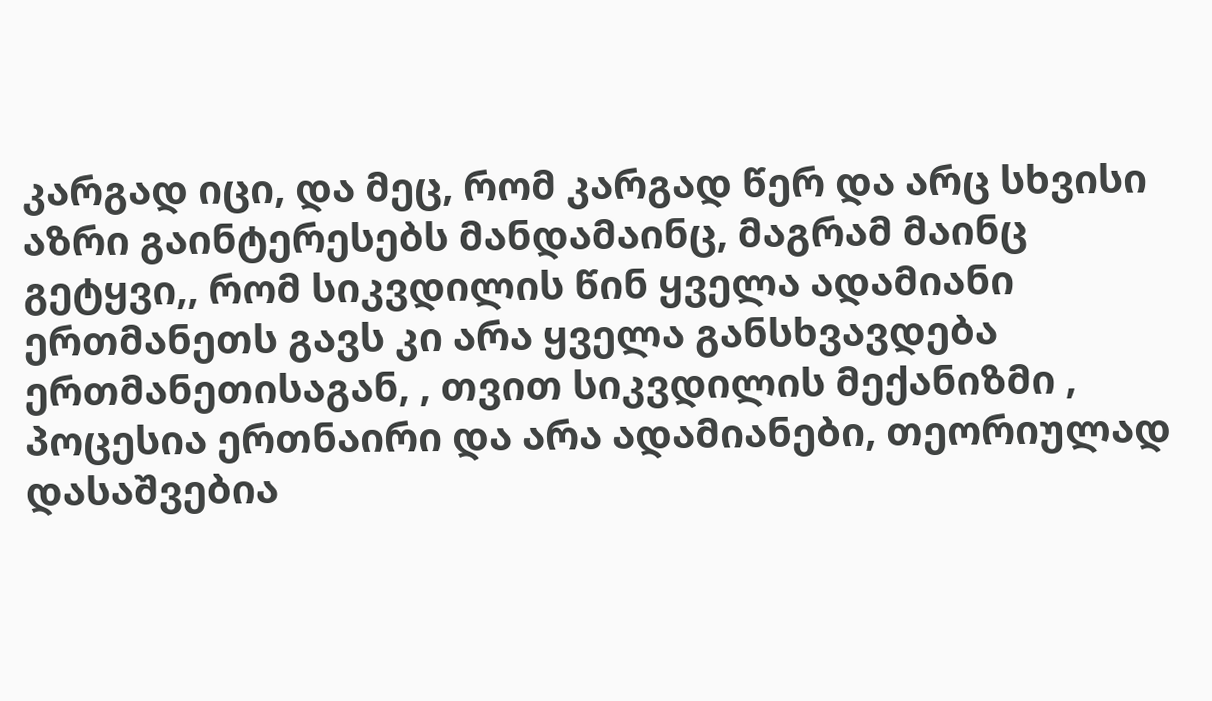კარგად იცი, და მეც, რომ კარგად წერ და არც სხვისი აზრი გაინტერესებს მანდამაინც, მაგრამ მაინც გეტყვი,, რომ სიკვდილის წინ ყველა ადამიანი ერთმანეთს გავს კი არა ყველა განსხვავდება ერთმანეთისაგან, , თვით სიკვდილის მექანიზმი , პოცესია ერთნაირი და არა ადამიანები, თეორიულად დასაშვებია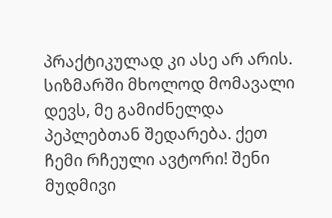პრაქტიკულად კი ასე არ არის. სიზმარში მხოლოდ მომავალი დევს, მე გამიძნელდა პეპლებთან შედარება. ქეთ ჩემი რჩეული ავტორი! შენი მუდმივი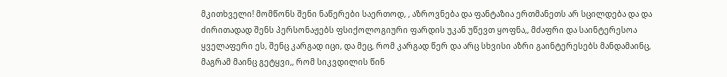მკითხველი! მომწონს შენი ნაწერები საერთოდ, , აზროვნება და ფანტაზია ერთმანეთს არ სცილდება და და ძირითადად შენს პერსონაჟებს ფსიქოლოგიური ფარდის უკან უწევთ ყოფნა,, მძაფრი და საინტერესოა ყველაფერი ეს, შენც კარგად იცი, და მეც, რომ კარგად წერ და არც სხვისი აზრი გაინტერესებს მანდამაინც, მაგრამ მაინც გეტყვი,, რომ სიკვდილის წინ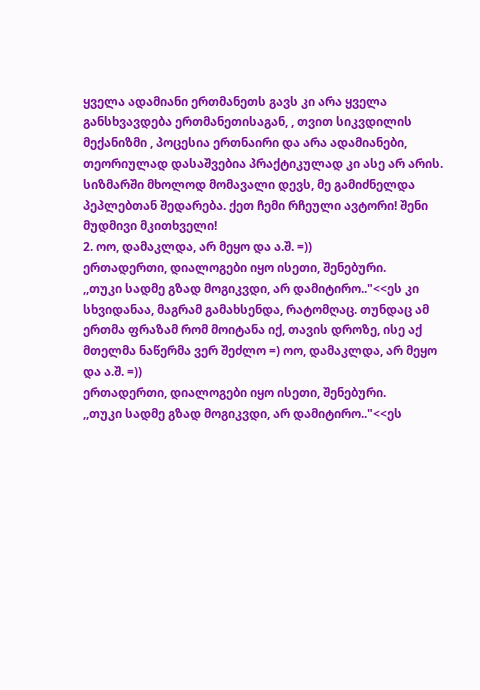ყველა ადამიანი ერთმანეთს გავს კი არა ყველა განსხვავდება ერთმანეთისაგან, , თვით სიკვდილის მექანიზმი , პოცესია ერთნაირი და არა ადამიანები, თეორიულად დასაშვებია პრაქტიკულად კი ასე არ არის. სიზმარში მხოლოდ მომავალი დევს, მე გამიძნელდა პეპლებთან შედარება. ქეთ ჩემი რჩეული ავტორი! შენი მუდმივი მკითხველი!
2. ოო, დამაკლდა, არ მეყო და ა.შ. =))
ერთადერთი, დიალოგები იყო ისეთი, შენებური.
,,თუკი სადმე გზად მოგიკვდი, არ დამიტირო.."<<ეს კი სხვიდანაა, მაგრამ გამახსენდა, რატომღაც. თუნდაც ამ ერთმა ფრაზამ რომ მოიტანა იქ, თავის დროზე, ისე აქ მთელმა ნაწერმა ვერ შეძლო =) ოო, დამაკლდა, არ მეყო და ა.შ. =))
ერთადერთი, დიალოგები იყო ისეთი, შენებური.
,,თუკი სადმე გზად მოგიკვდი, არ დამიტირო.."<<ეს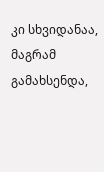კი სხვიდანაა, მაგრამ გამახსენდა,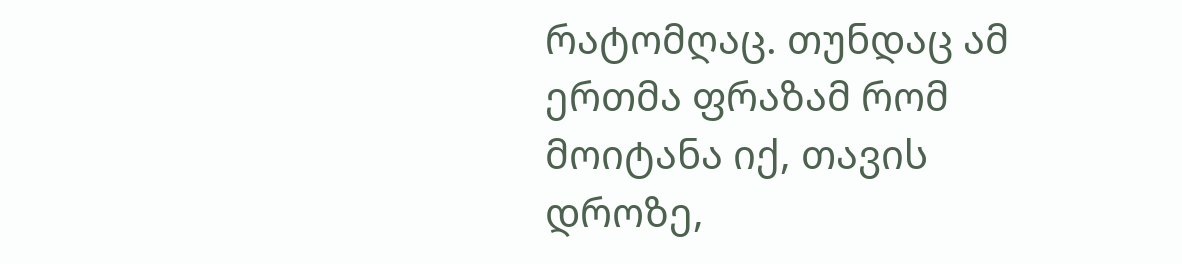რატომღაც. თუნდაც ამ ერთმა ფრაზამ რომ მოიტანა იქ, თავის დროზე,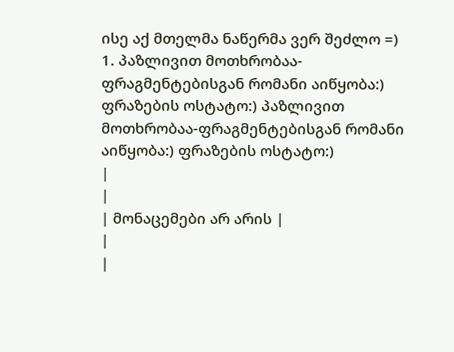ისე აქ მთელმა ნაწერმა ვერ შეძლო =)
1. პაზლივით მოთხრობაა-ფრაგმენტებისგან რომანი აიწყობა:) ფრაზების ოსტატო:) პაზლივით მოთხრობაა-ფრაგმენტებისგან რომანი აიწყობა:) ფრაზების ოსტატო:)
|
|
| მონაცემები არ არის |
|
|